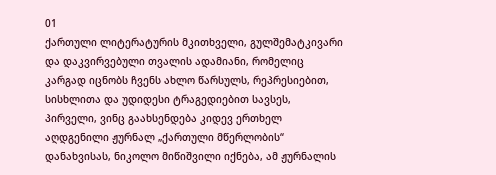01
ქართული ლიტერატურის მკითხველი, გულშემატკივარი და დაკვირვებული თვალის ადამიანი, რომელიც კარგად იცნობს ჩვენს ახლო წარსულს, რეპრესიებით, სისხლითა და უდიდესი ტრაგედიებით სავსეს, პირველი, ვინც გაახსენდება კიდევ ერთხელ აღდგენილი ჟურნალ „ქართული მწერლობის“ დანახვისას, ნიკოლო მიწიშვილი იქნება, ამ ჟურნალის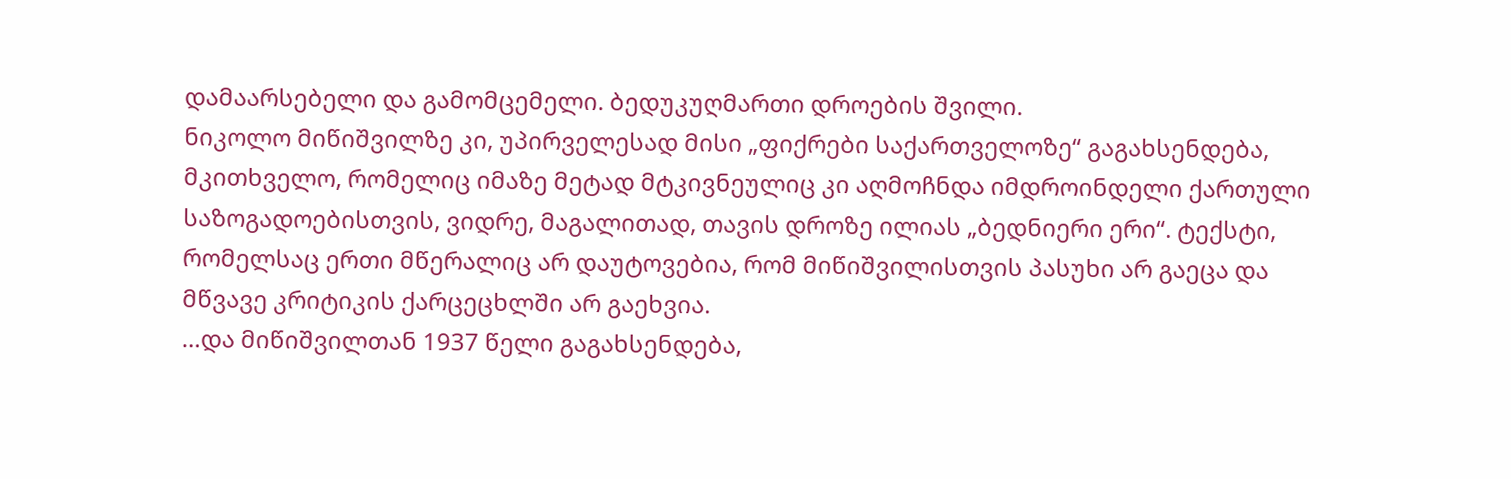დამაარსებელი და გამომცემელი. ბედუკუღმართი დროების შვილი.
ნიკოლო მიწიშვილზე კი, უპირველესად მისი „ფიქრები საქართველოზე“ გაგახსენდება, მკითხველო, რომელიც იმაზე მეტად მტკივნეულიც კი აღმოჩნდა იმდროინდელი ქართული საზოგადოებისთვის, ვიდრე, მაგალითად, თავის დროზე ილიას „ბედნიერი ერი“. ტექსტი, რომელსაც ერთი მწერალიც არ დაუტოვებია, რომ მიწიშვილისთვის პასუხი არ გაეცა და მწვავე კრიტიკის ქარცეცხლში არ გაეხვია.
…და მიწიშვილთან 1937 წელი გაგახსენდება,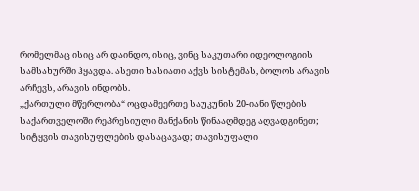რომელმაც ისიც არ დაინდო, ისიც, ვინც საკუთარი იდეოლოგიის სამსახურში ჰყავდა. ასეთი ხასიათი აქვს სისტემას, ბოლოს არავის არჩევს, არავის ინდობს.
„ქართული მწერლობა“ ოცდამეერთე საუკუნის 20-იანი წლების საქართველოში რეპრესიული მანქანის წინააღმდეგ აღვადგინეთ; სიტყვის თავისუფლების დასაცავად; თავისუფალი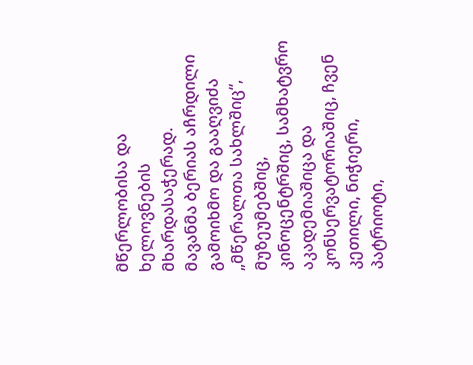მწერლობისა და ხელოვნების მხარდასაჭერად.
მავანმა ბერიას აჩრდილი გამოიხმო და გააღვიძა „მწერალთა სახლშიც“, მუზეუმებშიც, კინოცენტრშიც, სამხატვრო აკადემიაშიცა და კონსერვატორიაშიც, ჩვენ კეთილი, ნიჭიერი, პატრიოტი,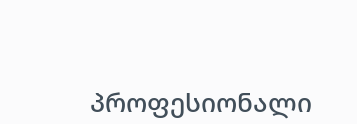პროფესიონალი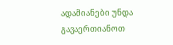ადამიანები უნდა გავაერთიანოთ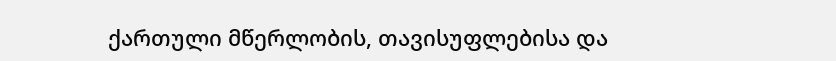ქართული მწერლობის, თავისუფლებისა და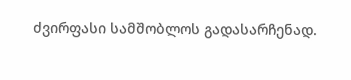ძვირფასი სამშობლოს გადასარჩენად.